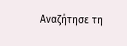Αναζήτησε τη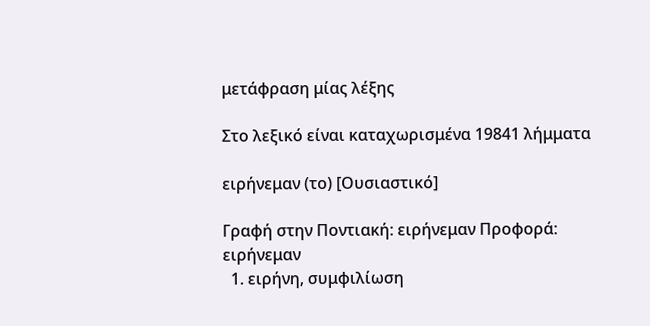μετάφραση μίας λέξης

Στο λεξικό είναι καταχωρισμένα 19841 λήμματα

ειρήνεμαν (το) [Ουσιαστικό]

Γραφή στην Ποντιακή: ειρήνεμαν Προφορά: ειρήνεμαν
  1. ειρήνη, συμφιλίωση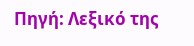Πηγή: Λεξικό της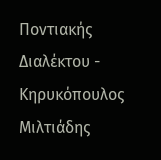Ποντιακής Διαλέκτου - Κηρυκόπουλος Μιλτιάδης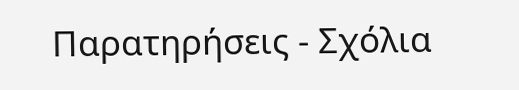Παρατηρήσεις - Σχόλια